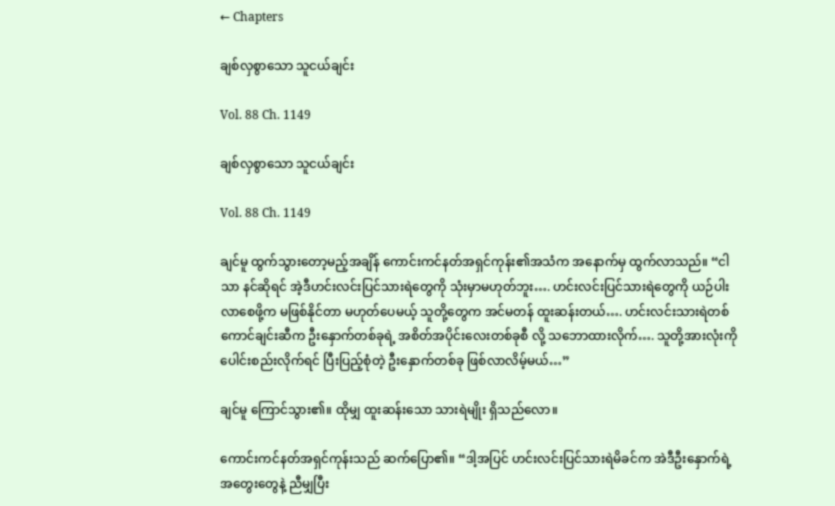← Chapters

ချစ်လှစွာသော သူငယ်ချင်း

Vol. 88 Ch. 1149

ချစ်လှစွာသော သူငယ်ချင်း

Vol. 88 Ch. 1149

ချင်မူ ထွက်သွားတော့မည့်အချိန် ကောင်းကင်နတ်အရှင်ကုန်း၏အသံက အနောက်မှ ထွက်လာသည်။ “ငါသာ နင်ဆိုရင် အဲ့ဒီဟင်းလင်းပြင်သားရဲတွေကို သုံးမှာမဟုတ်ဘူး…. ဟင်းလင်းပြင်သားရဲတွေကို ယဉ်‌ပါးလာစေဖို့က မဖြစ်နိုင်တာ မဟုတ်ပေမယ့် သူတို့တွေက အင်မတန် ထူးဆန်းတယ်…. ဟင်းလင်းသားရဲတစ်ကောင်ချင်းဆီက ဦးနှောက်တစ်ခုရဲ့ အစိတ်အပိုင်းလေးတစ်ခုစီ လို့ သဘောထားလိုက်…. သူတို့အားလုံးကို ပေါင်းစည်းလိုက်ရင် ပြီးပြည့်စုံတဲ့ ဦးနှောက်တစ်ခု ဖြစ်လာလိမ့်မယ်…”

ချင်မူ ကြောင်သွား၏။ ထိုမျှ ထူးဆန်းသော သားရဲမျိုး ရှိသည်လော။

ကောင်းကင်နတ်အရှင်ကုန်းသည် ဆက်ပြော၏။ “ဒါ့အပြင် ဟင်းလင်းပြင်သားရဲမိခင်က အဲဒီဦးနှောက်ရဲ့ အတွေးတွေနဲ့ ညီမျှပြီး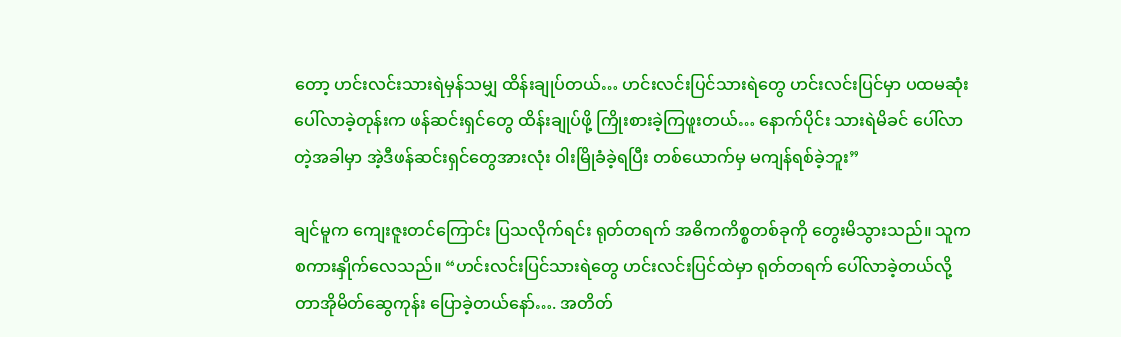တော့ ဟင်းလင်းသားရဲမှန်သမျှ ထိန်းချုပ်တယ်… ဟင်းလင်းပြင်သားရဲတွေ ဟင်းလင်းပြင်မှာ ပထမဆုံး ပေါ်လာခဲ့တုန်းက ဖန်ဆင်းရှင်တွေ ထိန်းချုပ်ဖို့ ကြိုးစားခဲ့ကြဖူးတယ်… နောက်ပိုင်း သားရဲမိခင် ပေါ်လာတဲ့အခါမှာ အဲ့ဒီဖန်ဆင်းရှင်တွေအားလုံး ဝါးမြိုခံခဲ့ရပြီး တစ်ယောက်မှ မကျန်ရစ်ခဲ့ဘူး”

ချင်မူက ကျေးဇူးတင်ကြောင်း ပြသလိုက်ရင်း ရုတ်တရက် အဓိကကိစ္စတစ်ခုကို တွေးမိသွားသည်။ သူက စကားနှိုက်လေသည်။ “ဟင်းလင်းပြင်သားရဲတွေ ဟင်းလင်းပြင်ထဲမှာ ရုတ်တရက် ပေါ်လာခဲ့တယ်လို့ တာအိုမိတ်ဆွေကုန်း ပြောခဲ့တယ်နော်…. အတိတ်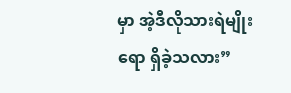မှာ အဲ့ဒီလိုသားရဲမျိုးရော ရှိခဲ့သလား”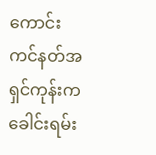ကောင်းကင်နတ်အရှင်ကုန်းက ခေါင်းရမ်း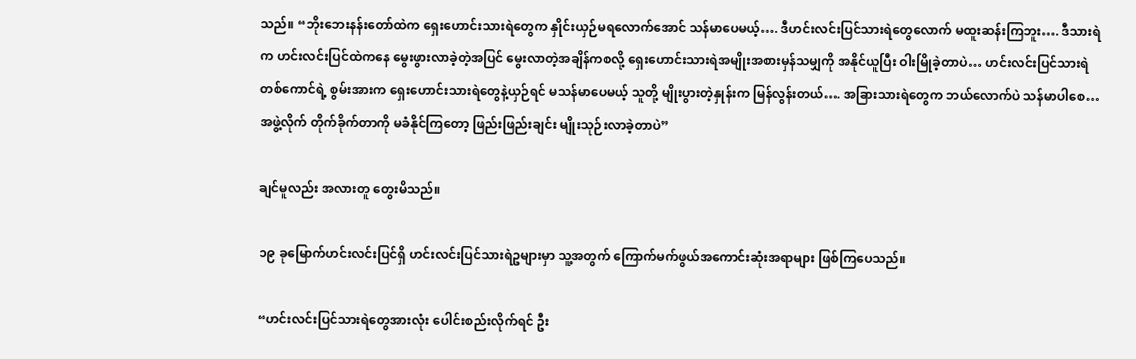သည်။ “ဘိုးဘေးနန်းတော်ထဲက ရှေးဟောင်းသားရဲတွေက နှိုင်းယှဉ်မရလောက်အောင် သန်မာပေမယ့်…. ဒီဟင်းလင်းပြင်သားရဲတွေလောက် မထူးဆန်းကြဘူး…. ဒီသားရဲက ဟင်းလင်းပြင်ထဲကနေ မွေးဖွားလာခဲ့တဲ့အပြင် မွေးလာတဲ့အချိန်ကစလို့ ရှေးဟောင်းသားရဲအမျိုးအစားမှန်သမျှကို အနိုင်ယူပြီး ဝါးမြိုခဲ့တာပဲ… ဟင်းလင်းပြင်သားရဲတစ်ကောင်ရဲ့ စွမ်းအားက ရှေးဟောင်းသားရဲတွေနဲ့ယှဉ်ရင် မသန်မာပေမယ့် သူတို့ မျိုးပွားတဲ့နှုန်းက မြန်လွန်းတယ်…. အခြားသားရဲတွေက ဘယ်လောက်ပဲ သန်မာပါစေ… အဖွဲ့လိုက် တိုက်ခိုက်တာကို မခံနိုင်ကြတော့ ဖြည်းဖြည်းချင်း မျိုးသုဉ်းလာခဲ့တာပဲ”

ချင်မူလည်း အလားတူ တွေးမိသည်။

၁၉ ခုမြောက်ဟင်းလင်းပြင်ရှိ ဟင်းလင်းပြင်သားရဲဥများမှာ သူ့အတွက် ကြောက်မက်ဖွယ်အကောင်းဆုံးအရာများ ဖြစ်ကြပေသည်။

“ဟင်းလင်းပြင်သားရဲတွေအားလုံး ပေါင်းစည်းလိုက်ရင် ဦး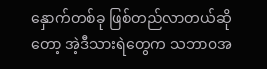နှောက်တစ်ခု ဖြစ်တည်လာတယ်ဆိုတော့ အဲ့ဒီသားရဲတွေက သဘာ၀အ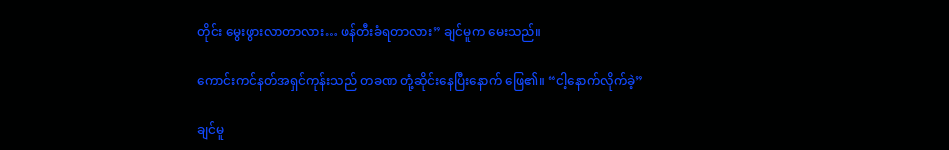တိုင်း မွေးဖွားလာတာလား… ဖန်တီးခံရတာလား” ချင်မူက မေးသည်။

ကောင်းကင်နတ်အရှင်ကုန်းသည် တခဏ တုံ့ဆိုင်းနေပြီးနောက် ဖြေ၏။ “ငါ့နောက်လိုက်ခဲ့”

ချင်မူ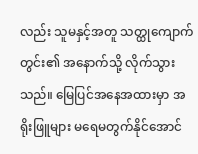လည်း သူမနှင့်အတူ သတ္ထုကျောက်တွင်း၏ အနောက်သို့ လိုက်သွားသည်။ မြေပြင်အနေအထားမှာ အရိုးဖြူများ မရေမတွက်နိုင်အောင်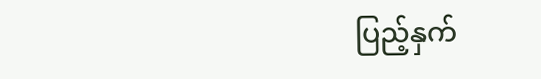ပြည့်နှက်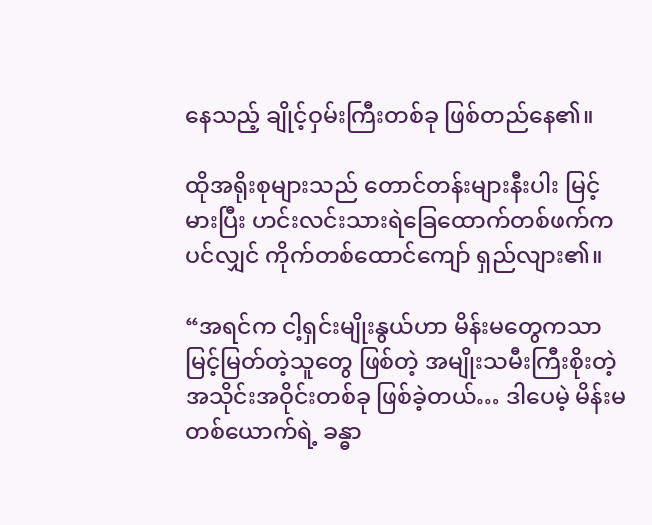နေသည့် ချိုင့်ဝှမ်းကြီးတစ်ခု ဖြစ်တည်နေ၏။

ထိုအရိုးစုများသည် တောင်တန်းများနီးပါး မြင့်မားပြီး ဟင်းလင်းသားရဲခြေထောက်တစ်ဖက်ကပင်လျှင် ကိုက်တစ်ထောင်ကျော် ရှည်လျား၏။

“အရင်က ငါ့ရှင်းမျိုးနွယ်ဟာ မိန်းမတွေကသာ မြင့်မြတ်တဲ့သူတွေ ဖြစ်တဲ့ အမျိုးသမီးကြီးစိုးတဲ့ အသိုင်းအဝိုင်းတစ်ခု ဖြစ်ခဲ့တယ်… ဒါပေမဲ့ မိန်းမတစ်ယောက်ရဲ့ ခန္ဓာ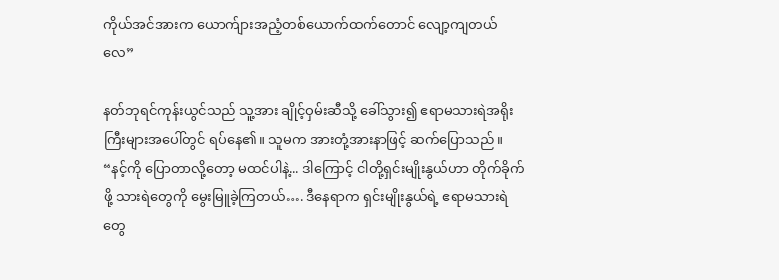ကိုယ်အင်အားက ‌ယောက်ျားအညံ့တစ်ယောက်ထက်တောင် လျော့ကျတယ်လေ”

နတ်ဘုရင်ကုန်းယွင်သည် သူ့အား ချိုင့်ဝှမ်းဆီသို့ ခေါ်သွား၍ ဧရာမသားရဲအရိုးကြီးများအပေါ်တွင် ရပ်နေ၏။ သူမက အားတုံ့အားနာဖြင့် ဆက်ပြောသည်။ “နင့်ကို ပြောတာလို့တော့ မထင်ပါနဲ့... ဒါကြောင့် ငါတို့ရှင်းမျိုးနွယ်ဟာ တိုက်ခိုက်ဖို့ သားရဲတွေကို မွေးမြူခဲ့ကြတယ်…. ဒီနေရာက ရှင်းမျိုးနွယ်ရဲ့ ဧရာမသားရဲတွေ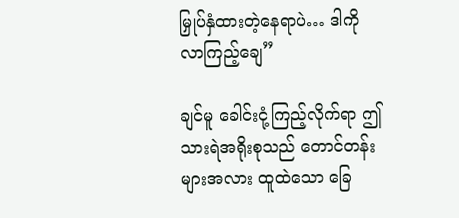မြှုပ်နှံထားတဲ့နေရာပဲ… ဒါကို လာကြည့်ချေ”

ချင်မူ ခေါင်းငုံ့ကြည့်လိုက်ရာ ဤသားရဲအရိုးစုသည် တောင်တန်းများအလား ထူထဲသော ခြေ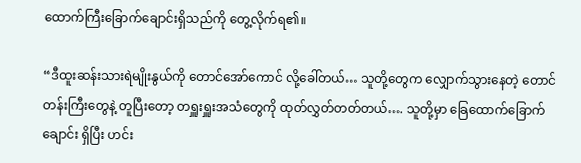ထောက်ကြီးခြောက်ချောင်းရှိသည်ကို တွေ့လိုက်ရ၏။

“ဒီထူးဆန်းသားရဲမျိုးနွယ်ကို တောင်အော်ကောင် လို့ခေါ်တယ်… သူတို့တွေက ‌လျှောက်သွားနေတဲ့ တောင်တန်းကြီးတွေနဲ့ တူပြီးတော့ တရှူးရှူးအသံတွေကို ထုတ်လွှတ်တတ်တယ်…. သူတို့မှာ ခြေထောက်ခြောက်ချောင်း ရှိပြီး ဟင်း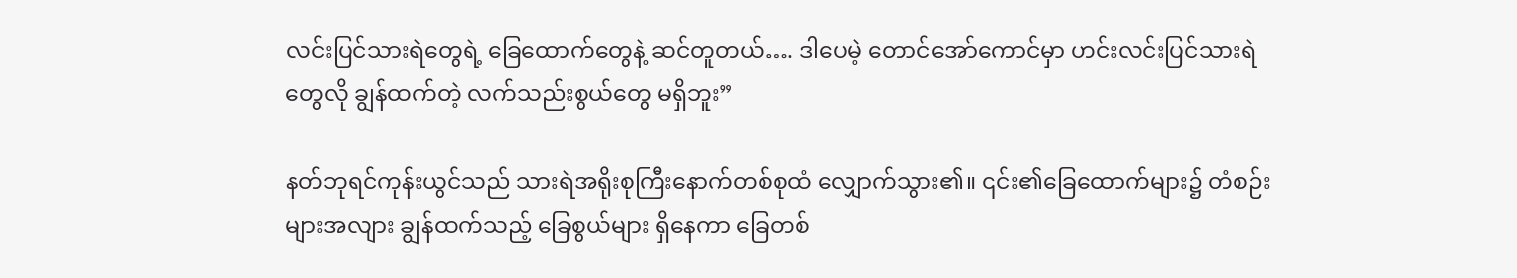လင်းပြင်သားရဲတွေရဲ့ ခြေထောက်တွေနဲ့ ဆင်တူတယ်…. ဒါပေမဲ့ တောင်အော်ကောင်မှာ ဟင်းလင်းပြင်သားရဲတွေလို ချွန်ထက်တဲ့ လက်သည်းစွယ်တွေ မရှိဘူး”

နတ်ဘုရင်ကုန်းယွင်သည် သားရဲအရိုးစုကြီးနောက်တစ်စုထံ လျှောက်သွား၏။ ၎င်း၏ခြေထောက်များ၌ တံစဉ်းများအလျား ချွန်ထက်သည့် ခြေစွယ်များ ရှိနေကာ ခြေတစ်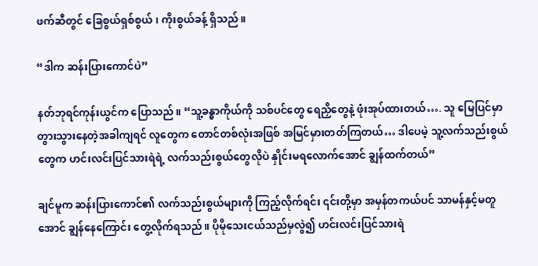ဖက်ဆီတွင် ခြေစွယ်ရှစ်စွယ်၊ ကိုးစွယ်ခန့် ရှိသည်။

“ဒါက ဆန်းပြားကောင်ပဲ”

နတ်ဘုရင်ကုန်းယွင်က ပြောသည်။ “သူ့ခန္ဓာကိုယ်ကို သစ်ပင်တွေ ရေညှိတွေနဲ့ ဖုံးအုပ်ထားတယ်…. သူ မြေပြင်မှာ တွားသွားနေတဲ့အခါကျရင် လူတွေက တောင်တစ်လုံးအဖြစ် အမြင်မှားတတ်ကြတယ်… ဒါပေမဲ့ သူ့လက်သည်းစွယ်တွေက ဟင်းလင်းပြင်သားရဲရဲ့ လက်သည်းစွယ်တွေလိုပဲ နှိုင်းမရလောက်အောင် ချွန်ထက်တယ်”

ချင်မူက ဆန်းပြားကောင်၏ လက်သည်းစွယ်များကို ကြည့်လိုက်ရင်း ၎င်းတို့မှာ အမှန်တကယ်ပင် သာမန်နှင့်မတူအောင် ချွန်နေကြောင်း တွေ့လိုက်ရသည်။ ပိုမိုသေးငယ်သည်မှလွဲ၍ ဟင်းလင်းပြင်သားရဲ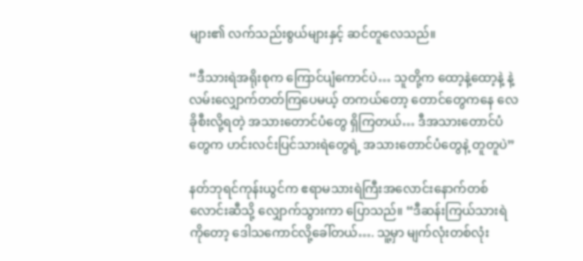များ၏ လက်သည်းစွယ်များနှင့် ဆင်တူလေသည်။

“ဒီသားရဲအရိုးစုက ကြောင်ပျံကောင်ပဲ… သူတို့က ထော့နဲ့ထော့နဲ့ နဲ့ လမ်းလျှောက်တတ်ကြပေမယ့် တကယ်တော့‌ တောင်တွေကနေ လေခိုစီးလို့ရတဲ့ အသားတောင်ပံတွေ ရှိကြတယ်… ဒီအသားတောင်ပံတွေက ဟင်းလင်းပြင်သားရဲတွေရဲ့ အသားတောင်ပံတွေနဲ့ တူတူပဲ”

နတ်ဘုရင်ကုန်းယွင်က ဧရာမသားရဲကြီးအလောင်းနောက်တစ်လောင်းဆီသို့ လျှောက်သွားကာ ပြောသည်။ “ဒီဆန်းကြယ်သားရဲကိုတော့ ဒေါသကောင်လို့ခေါ်တယ်…. သူ့မှာ မျက်လုံးတစ်လုံး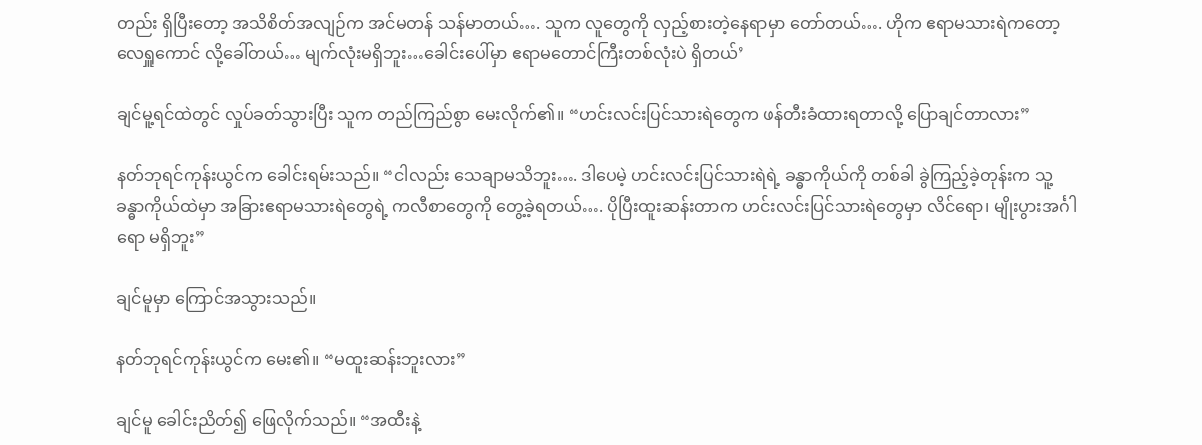တည်း ရှိပြီးတော့ အသိစိတ်အလျဉ်က အင်မတန် သန်မာတယ်…. သူက ‌လူတွေကို လှည့်စားတဲ့နေရာမှာ တော်တယ်…. ဟိုက ဧရာမသားရဲကတော့ လေရှူကောင် လို့ခေါ်တယ်… မျက်လုံးမရှိဘူး…ခေါင်းပေါ်မှာ ဧရာမတောင်ကြီးတစ်လုံးပဲ ရှိတယ်’

ချင်မူ့ရင်ထဲတွင် လှုပ်ခတ်သွားပြီး သူက တည်ကြည်စွာ မေးလိုက်၏။ “ဟင်းလင်းပြင်သားရဲတွေက ဖန်တီးခံထားရတာလို့ ပြောချင်တာလား”

နတ်ဘုရင်ကုန်းယွင်က ခေါင်းရမ်းသည်။ “ငါလည်း သေချာမသိဘူး…. ဒါပေမဲ့ ဟင်းလင်းပြင်သားရဲရဲ့ ခန္ဓာကိုယ်ကို တစ်ခါ ခွဲကြည့်ခဲ့တုန်းက သူ့ခန္ဓာကိုယ်ထဲမှာ အခြားဧရာမသားရဲတွေရဲ့ ကလီစာတွေကို တွေ့ခဲ့ရတယ်…. ပိုပြီးထူးဆန်းတာက ဟင်းလင်းပြင်သားရဲတွေမှာ လိင်ရော၊ မျိုးပွားအင်္ဂါရော မရှိဘူး”

ချင်မူမှာ ကြောင်အသွားသည်။

နတ်ဘုရင်ကုန်းယွင်က မေး၏။ “မထူးဆန်းဘူးလား”

ချင်မူ ခေါင်းညိတ်၍ ဖြေလိုက်သည်။ “အထီးနဲ့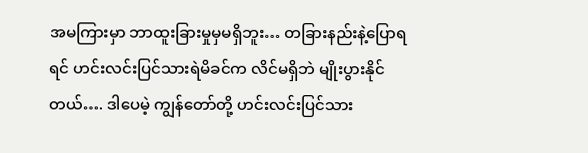အမကြားမှာ ဘာထူးခြားမှုမှမရှိဘူး… တခြားနည်းနဲ့ပြောရရင် ဟင်းလင်းပြင်သားရဲမိခင်က လိင်မရှိဘဲ မျိုးပွားနိုင်တယ်…. ဒါပေမဲ့ ကျွန်တော်တို့ ဟင်းလင်းပြင်သား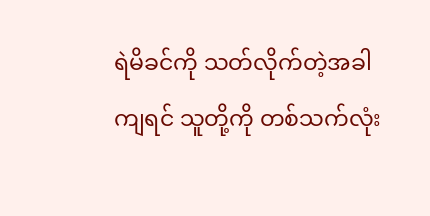ရဲမိခင်ကို သတ်လိုက်တဲ့အခါကျရင် သူတို့ကို တစ်သက်လုံး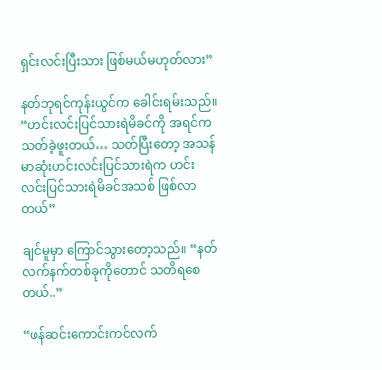ရှင်းလင်းပြီးသား ဖြစ်မယ်မဟုတ်လား”

နတ်ဘုရင်ကုန်းယွင်က ‌ခေါင်းရမ်းသည်။ “ဟင်းလင်းပြင်သားရဲမိခင်ကို အရင်က သတ်ခဲ့ဖူးတယ်… သတ်ပြီးတော့ အသန်မာဆုံးဟင်းလင်းပြင်သားရဲက ဟင်းလင်းပြင်သားရဲမိခင်အသစ် ဖြစ်လာတယ်”

ချင်မူမှာ ကြောင်သွားတော့သည်။ “နတ်လက်နက်တစ်ခုကိုတောင် သတိရစေတယ်..”

“ဖန်ဆင်းကောင်းကင်လက်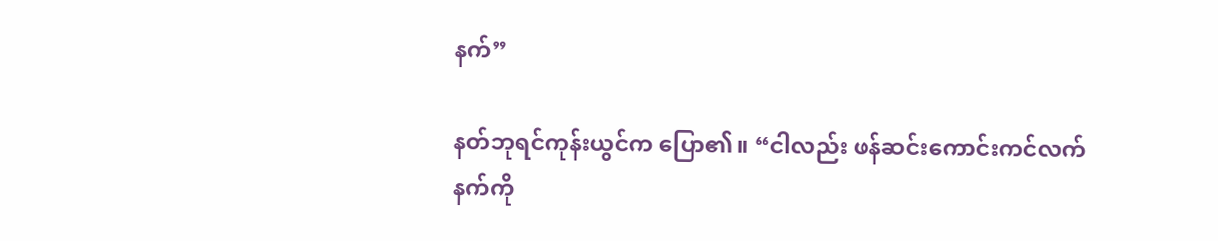နက်”

နတ်ဘုရင်ကုန်းယွင်က ပြော၏။ “ငါလည်း ဖန်ဆင်းကောင်းကင်လက်နက်ကို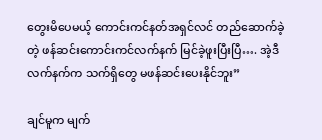တွေးမိပေမယ့် ကောင်းကင်နတ်အရှင်လင် တည်ဆောက်ခဲ့တဲ့ ဖန်ဆင်းကောင်းကင်လက်နက် မြင်ခဲ့ဖူးပြီးပြီ…. အဲ့ဒီလက်နက်က သက်ရှိတွေ မဖန်ဆင်းပေးနိုင်ဘူး”

ချင်မူက မျက်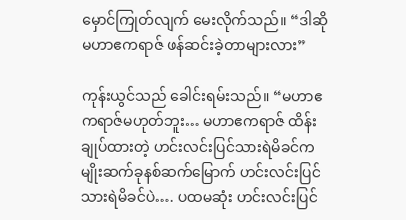မှောင်ကြုတ်လျက် မေးလိုက်သည်။ “ဒါဆို မဟာဧကရာဇ် ဖန်ဆင်းခဲ့တာများလား”

ကုန်းယွင်သည် ခေါင်းရမ်းသည်။ “မဟာဧကရာဇ်မဟုတ်ဘူး… မဟာဧကရာဇ် ထိန်းချုပ်ထားတဲ့ ဟင်းလင်းပြင်သားရဲမိခင်က မျိုးဆက်ခုနစ်ဆက်မြောက် ဟင်းလင်းပြင်သားရဲမိခင်ပဲ…. ပထမဆုံး ဟင်းလင်းပြင်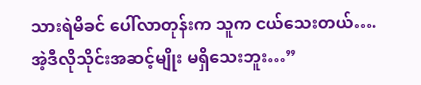သားရဲမိခင် ပေါ်လာတုန်းက သူက ငယ်သေးတယ်…. အဲ့ဒီလိုသိုင်းအဆင့်မျိုး မရှိသေးဘူး…”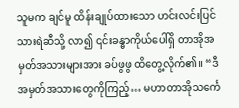သူမက ချင်မူ ထိန်းချုပ်ထားသော ဟင်းလင်းပြင်သားရဲဆီသို့ လာ၍ ၎င်းခန္ဓာကိုယ်ပေါ်ရှိ တာအိုအမှတ်အသားများအား ခပ်ဖွဖွ ထိတွေ့လိုက်၏။ “ဒီ အမှတ်အသားတွေကိုကြည့်… မဟာတာအိုသင်္ကေ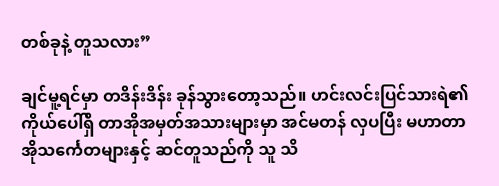တစ်ခုနဲ့ တူသလား”

ချင်မူ့ရင်မှာ တဒိန်းဒိန်း ခုန်သွားတော့သည်။ ဟင်းလင်းပြင်သားရဲ၏ ကိုယ်ပေါ်ရှိ တာအိုအမှတ်အသားများမှာ အင်မတန် လှပပြီး မဟာတာအိုသင်္ကေတများနှင့် ဆင်တူသည်ကို သူ သိ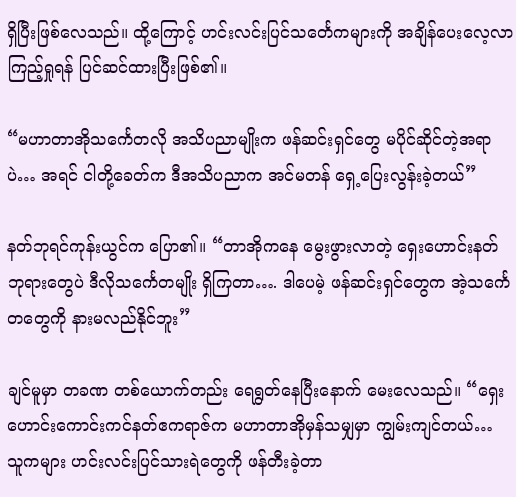ရှိပြီးဖြစ်လေသည်။ ထို့ကြောင့် ဟင်းလင်းပြင်သင်္တေကများကို အချိန်ပေးလေ့လာ ကြည့်ရှုရန် ပြင်ဆင်ထားပြီးဖြစ်၏။

“မဟာတာအိုသင်္ကေတလို အသိပညာမျိုးက ဖန်ဆင်းရှင်တွေ မပိုင်ဆိုင်တဲ့အရာပဲ… အရင် ငါတို့ခေတ်က ဒီအသိပညာက အင်မတန် ရှေ့ပြေးလွန်းခဲ့တယ်”

နတ်ဘုရင်ကုန်းယွင်က ပြော၏။ “တာအိုကနေ မွေးဖွားလာတဲ့ ရှေးဟောင်းနတ်ဘုရားတွေပဲ ဒီလိုသင်္ကေတမျိုး ရှိကြတာ…. ဒါပေမဲ့ ဖန်ဆင်းရှင်တွေက အဲ့သင်္ကေတတွေကို နားမလည်နိုင်ဘူး”

ချင်မူမှာ တခဏ တစ်ယောက်တည်း ရေရွတ်နေပြီးနောက် မေးလေသည်။ “ရှေးဟောင်းကောင်းကင်နတ်ဧကရာဇ်က မဟာတာအိုမှန်သမျှမှာ ကျွမ်းကျင်တယ်… သူကများ ဟင်းလင်းပြင်သားရဲတွေကို ဖန်တီးခဲ့တာ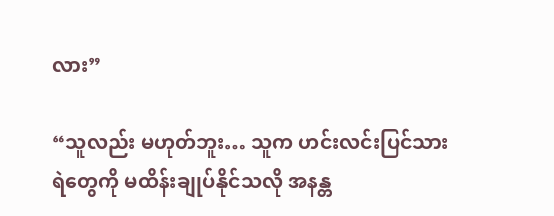လား”

“သူလည်း မဟုတ်ဘူး… သူက ဟင်းလင်းပြင်သားရဲတွေကို မထိန်းချုပ်နိုင်သလို အနန္တ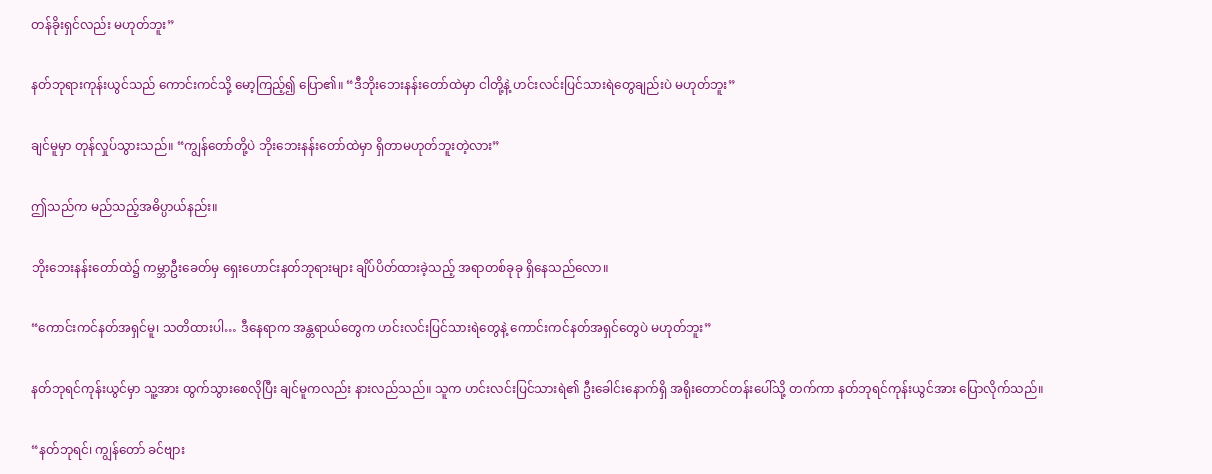တန်ခိုးရှင်လည်း မဟုတ်ဘူး”

နတ်ဘုရားကုန်းယွင်သည် ကောင်းကင်သို့ မော့ကြည့်၍ ပြော၏။ “ဒီဘိုးဘေးနန်းတော်ထဲမှာ ငါတို့နဲ့ ဟင်းလင်းပြင်‌သားရဲတွေချည်းပဲ မဟုတ်ဘူး”

ချင်မူမှာ တုန်လှုပ်သွားသည်။ “ကျွန်တော်တို့ပဲ ဘိုးဘေးနန်းတော်ထဲမှာ ရှိတာမဟုတ်ဘူးတဲ့လား”

ဤသည်က မည်သည့်အဓိပ္ပာယ်နည်း။

ဘိုးဘေးနန်းတော်ထဲ၌ ကမ္ဘာဦးခေတ်မှ ရှေးဟောင်းနတ်ဘုရားများ ချိပ်ပိတ်ထားခဲ့သည့် အရာတစ်ခုခု ရှိနေသည်လော။

“ကောင်းကင်နတ်အရှင်မူ၊ သတိထားပါ… ဒီနေရာက အန္တရာယ်တွေက ဟင်းလင်းပြင်သားရဲတွေနဲ့‌ ကောင်းကင်နတ်အရှင်တွေပဲ မဟုတ်ဘူး”

နတ်ဘုရင်ကုန်းယွင်မှာ သူ့အား ထွက်သွားစေလိုပြီး ချင်မူကလည်း နားလည်သည်။ သူက ဟင်းလင်းပြင်သားရဲ၏ ဦးခေါင်းနောက်ရှိ အရိုးတောင်တန်းပေါ်သို့ တက်ကာ နတ်ဘုရင်ကုန်းယွင်အား ပြောလိုက်သည်။

“နတ်ဘုရင်၊ ကျွန်တော် ခင်ဗျား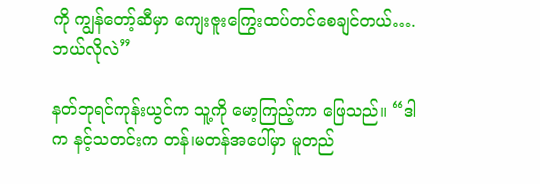ကို ကျွန်တော့်ဆီမှာ ကျေးဇူးကြွေးထပ်တင်စေချင်တယ်…. ဘယ်လိုလဲ”

နတ်ဘုရင်ကုန်းယွင်က သူ့ကို မော့ကြည့်ကာ ဖြေသည်။ “ဒါက နင့်သတင်းက တန်၊မတန်အပေါ်မှာ မူတည်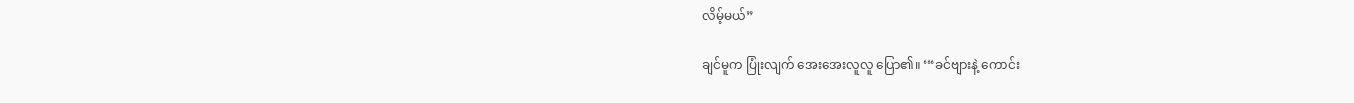လိမ့်မယ်”

ချင်မူက ပြုံးလျက် အေးအေးလူလူ ပြော၏။ ‘“ခင်ဗျားနဲ့ ကောင်း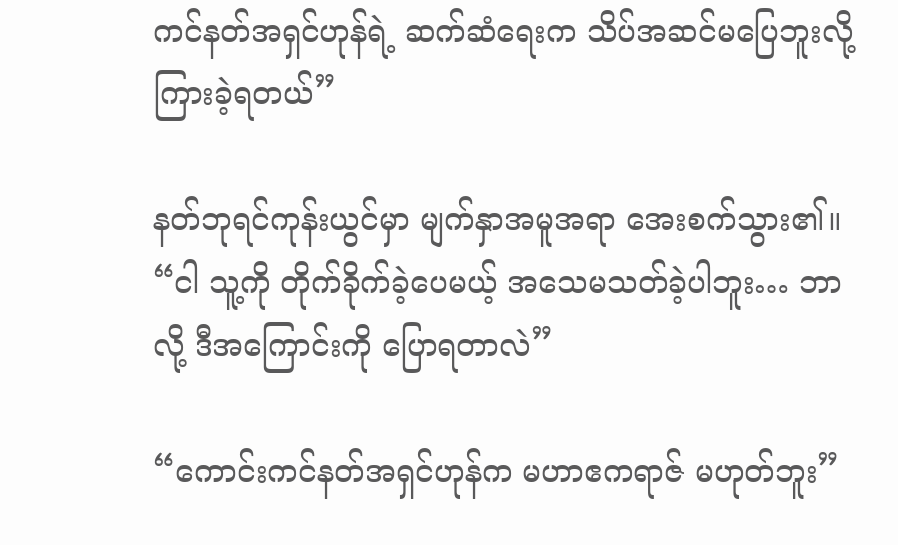ကင်နတ်အရှင်ဟုန်ရဲ့ ဆက်ဆံရေးက သိပ်အဆင်မပြေဘူးလို့ ကြားခဲ့ရတယ်”

နတ်ဘုရင်ကုန်းယွင်မှာ မျက်နှာအမူအရာ အေးစက်သွား၏။ “ငါ သူ့ကို တိုက်ခိုက်ခဲ့ပေမယ့် အသေမသတ်ခဲ့ပါဘူး… ဘာလို့ ဒီအ‌ကြောင်းကို ပြောရတာလဲ”

“ကောင်းကင်နတ်အရှင်ဟုန်က မဟာဧကရာဇ် မဟုတ်ဘူး”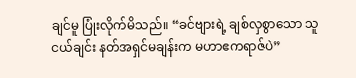ချင်မူ ပြုံးလိုက်မိသည်။ “ခင်ဗျားရဲ့ ချစ်လှစွာသော သူငယ်ချင်း နတ်အရှင်မချန်းက မဟာဧကရာဇ်ပဲ”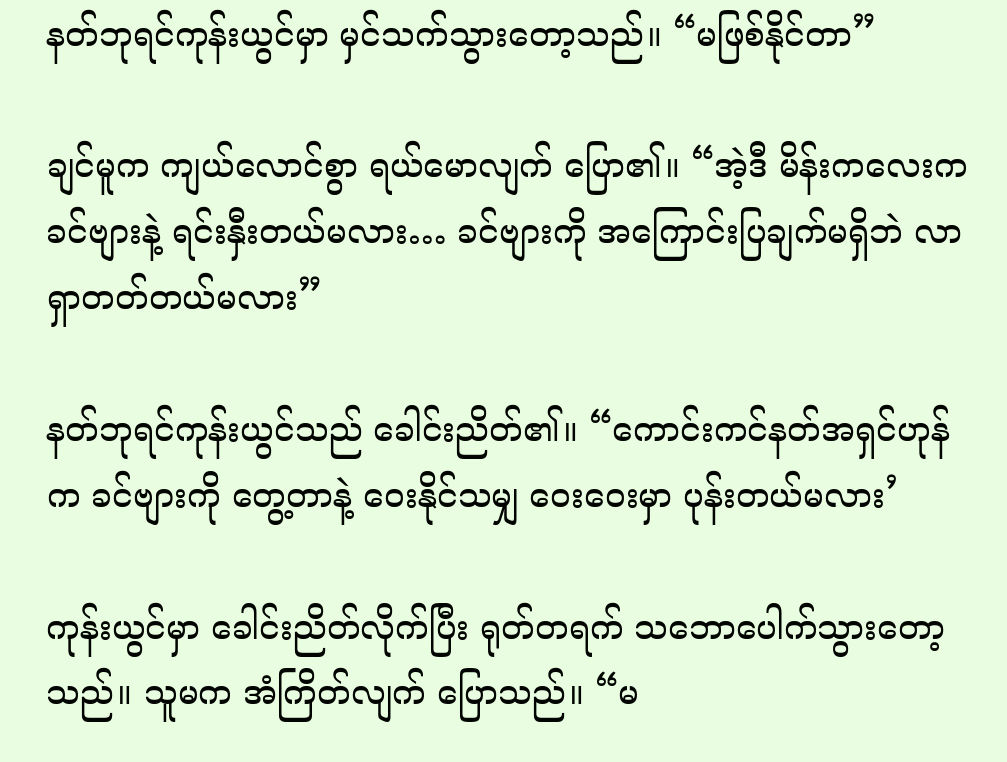နတ်ဘုရင်ကုန်းယွင်မှာ မှင်သက်သွားတော့သည်။ “မဖြစ်နိုင်တာ”

ချင်မူက ကျယ်လောင်စွာ ရယ်မောလျက် ပြော၏။ “အဲ့ဒီ မိန်းကလေးက ခင်ဗျားနဲ့ ရင်းနှီးတယ်မလား… ခင်ဗျားကို အကြောင်းပြချက်မရှိဘဲ လာရှာတတ်တယ်မလား”

နတ်ဘုရင်ကုန်းယွင်သည် ခေါင်းညိတ်၏။ “ကောင်းကင်နတ်အရှင်ဟုန်က ခင်ဗျားကို တွေ့တာနဲ့ ဝေးနိုင်သမျှ ဝေးဝေးမှာ ပုန်းတယ်မလား’

ကုန်းယွင်မှာ ခေါင်းညိတ်လိုက်ပြီး ရုတ်တရက် သဘောပေါက်သွားတော့သည်။ သူမက အံကြိတ်လျက် ပြောသည်။ “မ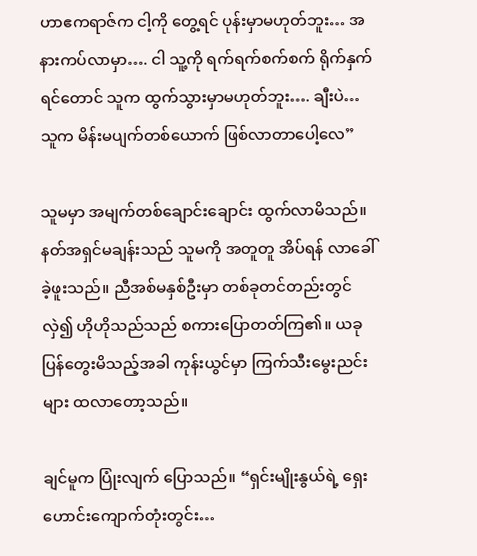ဟာဧကရာဇ်က ငါ့ကို တွေ့ရင် ပုန်းမှာမဟုတ်ဘူး… အနားကပ်လာမှာ…. ငါ သူ့ကို ရက်ရက်စက်စက် ရိုက်နှက်ရင်တောင် သူက ထွက်သွားမှာမဟုတ်ဘူး…. ချီးပဲ…သူက မိန်းမပျက်တစ်ယောက် ဖြစ်လာတာပေါ့လေ”

သူမမှာ အမျက်တစ်ချောင်းချောင်း ထွက်လာမိသည်။ နတ်အရှင်မချန်းသည် သူမကို အတူတူ အိပ်ရန် လာခေါ်ခဲ့ဖူးသည်။ ညီအစ်မနှစ်ဦးမှာ တစ်ခုတင်တည်းတွင် လှဲ၍ ဟိုဟိုသည်သည် စကားပြောတတ်ကြ၏။ ယခု ပြန်တွေးမိသည့်အခါ ကုန်းယွင်မှာ ကြက်သီးမွေးညင်းများ ထလာတော့သည်။

ချင်မူက ပြုံးလျက် ပြောသည်။ “ရှင်းမျိုးနွယ်ရဲ့ ရှေးဟောင်းကျောက်တုံးတွင်း…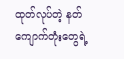ထုတ်လုပ်တဲ့ နတ်ကျောက်တုံးတွေရဲ့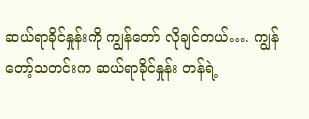ဆယ်ရာခိုင်နှုန်းကို ကျွန်တော် လိုချင်တယ်…. ကျွန်တော့်သတင်းက ဆယ်ရာခိုင်နှုန်း တန်ရဲ့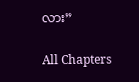လား”

All Chapters